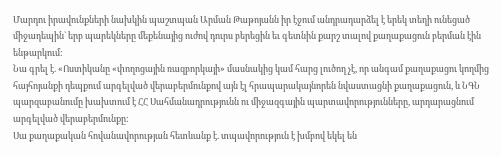Մարդու իրավունքների նախկին պաշտպան Արման Թաթոյանն իր էջում անդրադարձել է երեկ տեղի ունեցած միջադեպին` երբ պարեկները մեքենայից ուժով դուրս բերեցին եւ գետնին քարշ տալով քաղաքացուն բերման էին ենթարկում:
Նա գրել է. «Ոստիկանը «փողոցային ռազբորկայի» մասնակից կամ հարց լուծող չէ, որ անգամ քաղաքացու կողմից հայհոյանքի դեպքում արգելված վերաբերմունքով այն էլ հրապարակայնորեն նվաստացնի քաղաքացուն, և ՆԳՆ պարզաբանումը խախտում է ՀՀ Սահմանադրությունն ու միջազգային պարտավորությունները, արդարացնում արգելված վերաբերմունքը:
Սա քաղաքական հովանավորության հետևանք է. տպավորություն է խմբով եկել են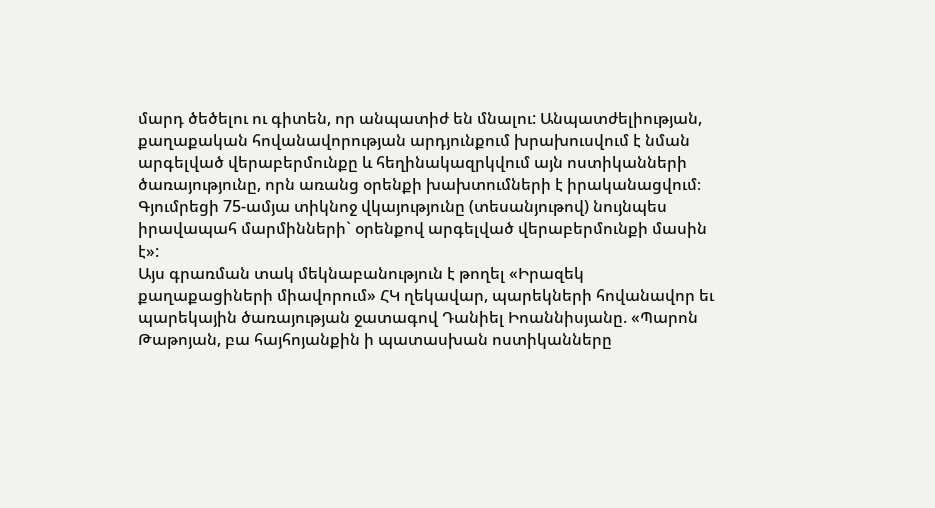մարդ ծեծելու ու գիտեն, որ անպատիժ են մնալու: Անպատժելիության, քաղաքական հովանավորության արդյունքում խրախուսվում է նման արգելված վերաբերմունքը և հեղինակազրկվում այն ոստիկանների ծառայությունը, որն առանց օրենքի խախտումների է իրականացվում։ Գյումրեցի 75-ամյա տիկնոջ վկայությունը (տեսանյութով) նույնպես իրավապահ մարմինների` օրենքով արգելված վերաբերմունքի մասին է»:
Այս գրառման տակ մեկնաբանություն է թողել «Իրազեկ քաղաքացիների միավորում» ՀԿ ղեկավար, պարեկների հովանավոր եւ պարեկային ծառայության ջատագով Դանիել Իոաննիսյանը. «Պարոն Թաթոյան, բա հայհոյանքին ի պատասխան ոստիկանները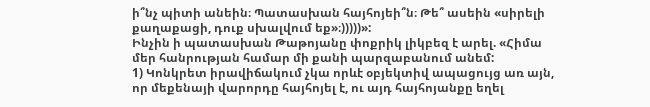ի՞նչ պիտի անեին։ Պատասխան հայհոյեի՞ն։ Թե՞ ասեին «սիրելի քաղաքացի, դուք սխալվում եք»։)))))»:
Ինչին ի պատասխան Թաթոյանը փոքրիկ լիկբեզ է արել. «Հիմա մեր հանրության համար մի քանի պարզաբանում անեմ:
1) Կոնկրետ իրավիճակում չկա որևէ օբյեկտիվ ապացույց առ այն, որ մեքենայի վարորդը հայհոյել է, ու այդ հայհոյանքը եղել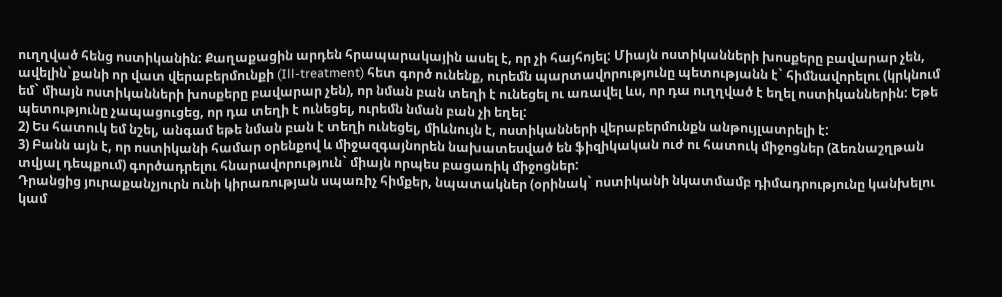ուղղված հենց ոստիկանին: Քաղաքացին արդեն հրապարակային ասել է, որ չի հայհոյել: Միայն ոստիկանների խոսքերը բավարար չեն, ավելին`քանի որ վատ վերաբերմունքի (Ill-treatment) հետ գործ ունենք, ուրեմն պարտավորությունը պետությանն է` հիմնավորելու (կրկնում եմ` միայն ոստիկանների խոսքերը բավարար չեն), որ նման բան տեղի է ունեցել ու առավել ևս, որ դա ուղղված է եղել ոստիկաններին: Եթե պետությունը չապացուցեց, որ դա տեղի է ունեցել, ուրեմն նման բան չի եղել:
2) Ես հատուկ եմ նշել, անգամ եթե նման բան է տեղի ունեցել, միևնույն է, ոստիկանների վերաբերմունքն անթույլատրելի է:
3) Բանն այն է, որ ոստիկանի համար օրենքով և միջազգայնորեն նախատեսված են ֆիզիկական ուժ ու հատուկ միջոցներ (ձեռնաշղթան տվյալ դեպքում) գործադրելու հնարավորություն` միայն որպես բացառիկ միջոցներ:
Դրանցից յուրաքանչյուրն ունի կիրառության սպառիչ հիմքեր, նպատակներ (օրինակ` ոստիկանի նկատմամբ դիմադրությունը կանխելու կամ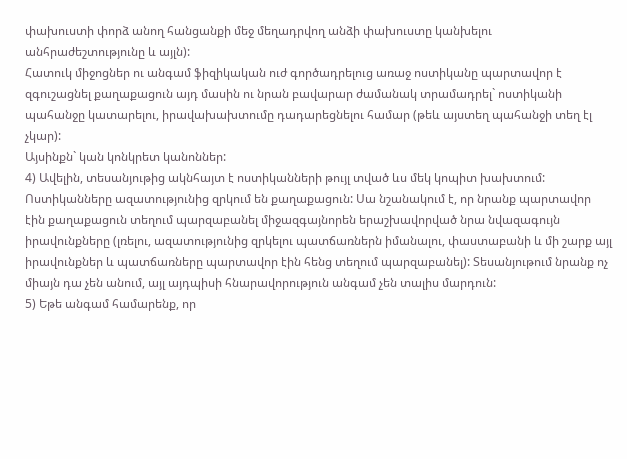փախուստի փորձ անող հանցանքի մեջ մեղադրվող անձի փախուստը կանխելու անհրաժեշտությունը և այլն):
Հատուկ միջոցներ ու անգամ ֆիզիկական ուժ գործադրելուց առաջ ոստիկանը պարտավոր է զգուշացնել քաղաքացուն այդ մասին ու նրան բավարար ժամանակ տրամադրել` ոստիկանի պահանջը կատարելու, իրավախախտումը դադարեցնելու համար (թեև այստեղ պահանջի տեղ էլ չկար):
Այսինքն` կան կոնկրետ կանոններ:
4) Ավելին, տեսանյութից ակնհայտ է ոստիկանների թույլ տված ևս մեկ կոպիտ խախտում: Ոստիկանները ազատությունից զրկում են քաղաքացուն: Սա նշանակում է, որ նրանք պարտավոր էին քաղաքացուն տեղում պարզաբանել միջազգայնորեն երաշխավորված նրա նվազագույն իրավունքները (լռելու, ազատությունից զրկելու պատճառներն իմանալու, փաստաբանի և մի շարք այլ իրավունքներ և պատճառները պարտավոր էին հենց տեղում պարզաբանել): Տեսանյութում նրանք ոչ միայն դա չեն անում, այլ այդպիսի հնարավորություն անգամ չեն տալիս մարդուն:
5) Եթե անգամ համարենք, որ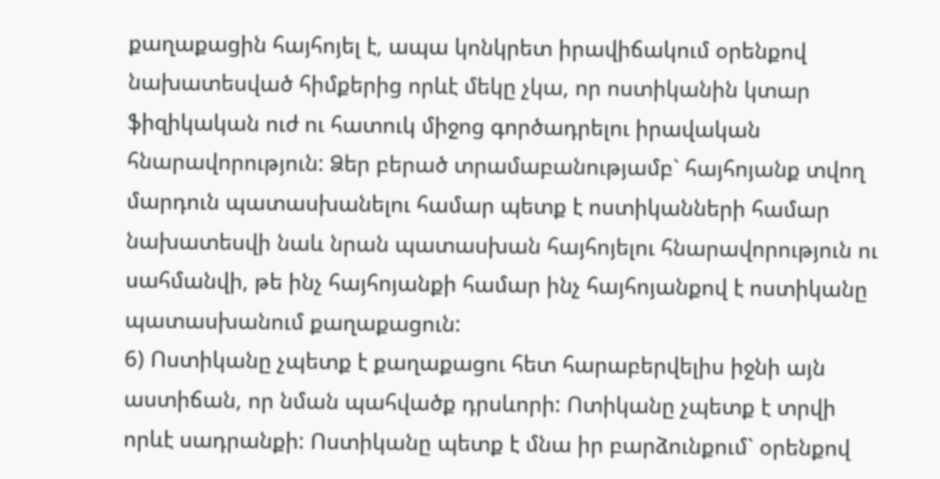քաղաքացին հայհոյել է, ապա կոնկրետ իրավիճակում օրենքով նախատեսված հիմքերից որևէ մեկը չկա, որ ոստիկանին կտար ֆիզիկական ուժ ու հատուկ միջոց գործադրելու իրավական հնարավորություն: Ձեր բերած տրամաբանությամբ` հայհոյանք տվող մարդուն պատասխանելու համար պետք է ոստիկանների համար նախատեսվի նաև նրան պատասխան հայհոյելու հնարավորություն ու սահմանվի, թե ինչ հայհոյանքի համար ինչ հայհոյանքով է ոստիկանը պատասխանում քաղաքացուն:
6) Ոստիկանը չպետք է քաղաքացու հետ հարաբերվելիս իջնի այն աստիճան, որ նման պահվածք դրսևորի: Ոտիկանը չպետք է տրվի որևէ սադրանքի: Ոստիկանը պետք է մնա իր բարձունքում` օրենքով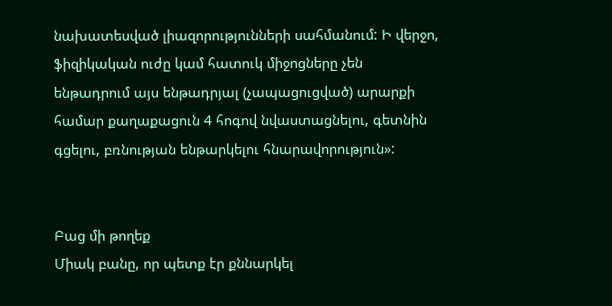նախատեսված լիազորությունների սահմանում: Ի վերջո, ֆիզիկական ուժը կամ հատուկ միջոցները չեն ենթադրում այս ենթադրյալ (չապացուցված) արարքի համար քաղաքացուն 4 հոգով նվաստացնելու, գետնին գցելու, բռնության ենթարկելու հնարավորություն»:


Բաց մի թողեք
Միակ բանը, որ պետք էր քննարկել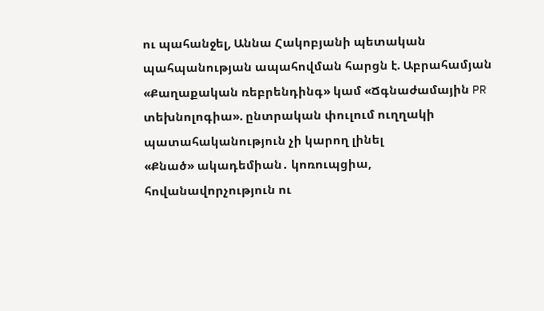ու պահանջել, Աննա Հակոբյանի պետական պահպանության ապահովման հարցն է. Աբրահամյան
«Քաղաքական ռեբրենդինգ» կամ «Ճգնաժամային PR տեխնոլոգիա». ընտրական փուլում ուղղակի պատահականություն չի կարող լինել
«Քնած» ակադեմիան․ կոռուպցիա, հովանավորչություն ու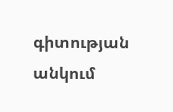գիտության անկում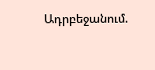Ադրբեջանում.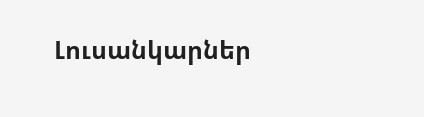Լուսանկարներ